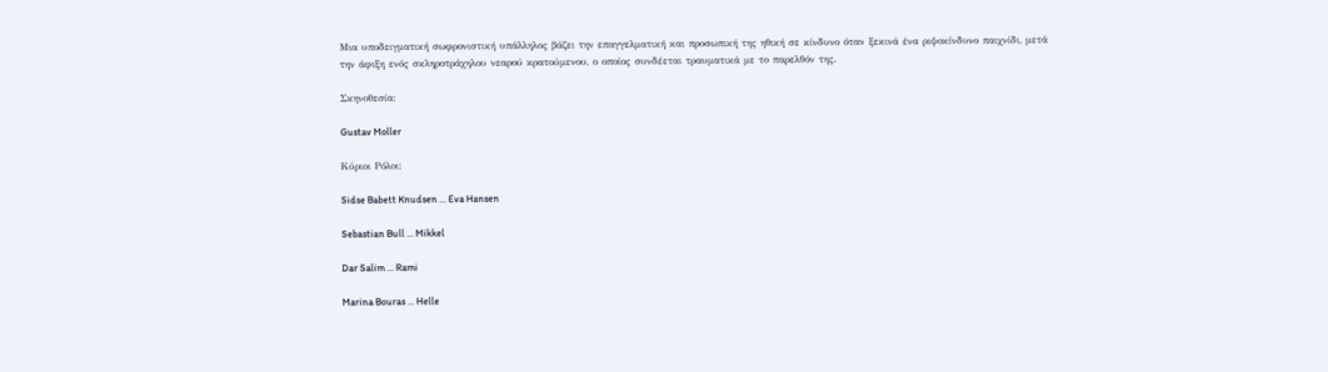Μια υποδειγματική σωφρονιστική υπάλληλος βάζει την επαγγελματική και προσωπική της ηθική σε κίνδυνο όταν ξεκινά ένα ριψοκίνδυνο παιχνίδι, μετά την άφιξη ενός σκληροτράχηλου νεαρού κρατούμενου, ο οποίος συνδέεται τραυματικά με το παρελθόν της.

Σκηνοθεσία:

Gustav Moller

Κύριοι Ρόλοι:

Sidse Babett Knudsen … Eva Hansen

Sebastian Bull … Mikkel

Dar Salim … Rami

Marina Bouras … Helle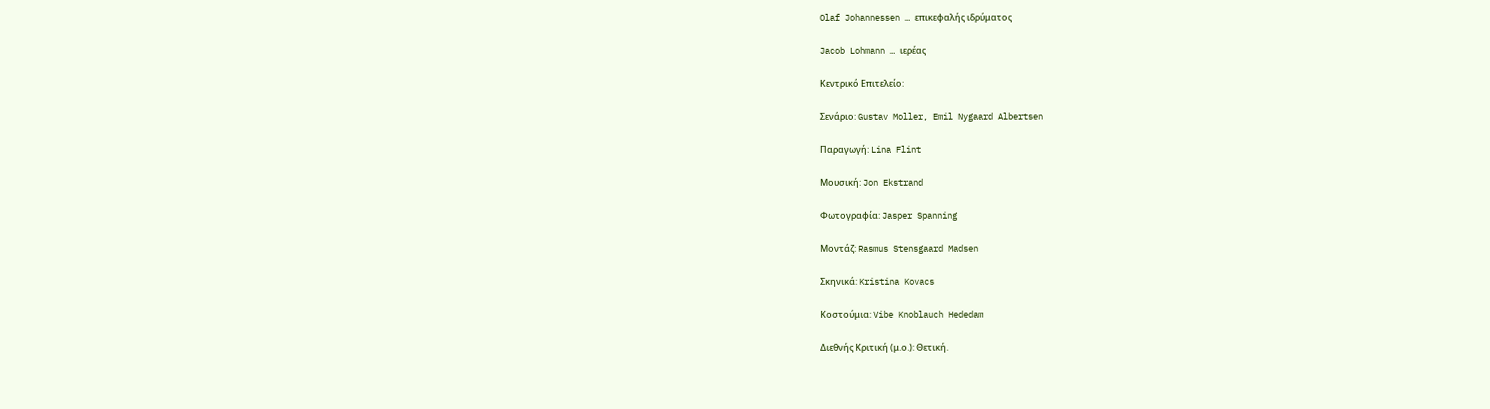Olaf Johannessen … επικεφαλής ιδρύματος

Jacob Lohmann … ιερέας

Κεντρικό Επιτελείο:

Σενάριο: Gustav Moller, Emil Nygaard Albertsen

Παραγωγή: Lina Flint

Μουσική: Jon Ekstrand

Φωτογραφία: Jasper Spanning

Μοντάζ: Rasmus Stensgaard Madsen

Σκηνικά: Kristina Kovacs

Κοστούμια: Vibe Knoblauch Hededam

Διεθνής Κριτική (μ.ο.): Θετική.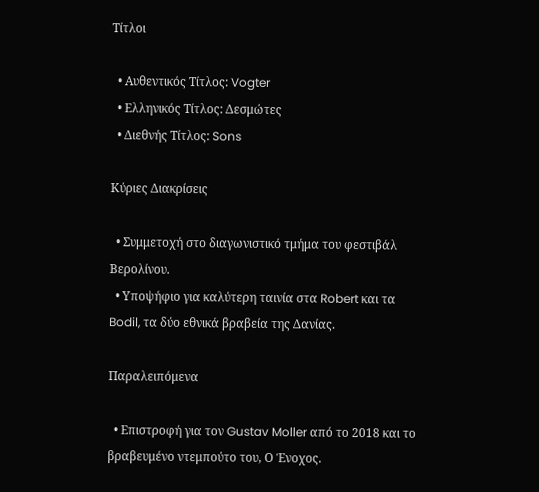Τίτλοι

  • Αυθεντικός Τίτλος: Vogter
  • Ελληνικός Τίτλος: Δεσμώτες
  • Διεθνής Τίτλος: Sons

Κύριες Διακρίσεις

  • Συμμετοχή στο διαγωνιστικό τμήμα του φεστιβάλ Βερολίνου.
  • Υποψήφιο για καλύτερη ταινία στα Robert και τα Bodil, τα δύο εθνικά βραβεία της Δανίας.

Παραλειπόμενα

  • Επιστροφή για τον Gustav Moller από το 2018 και το βραβευμένο ντεμπούτο του, Ο Ένοχος.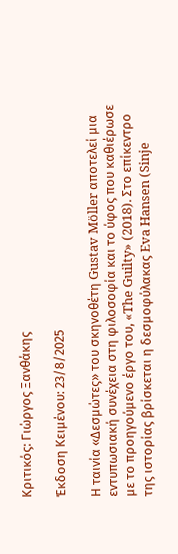Κριτικός: Γιώργος Ξανθάκης

Έκδοση Κειμένου: 23/8/2025

Η ταινία «Δεσμώτες» του σκηνοθέτη Gustav Möller αποτελεί μια εντυπωσιακή συνέχεια στη φιλοσοφία και το ύφος που καθιέρωσε με το προηγούμενο έργο του, «The Guilty» (2018). Στο επίκεντρο της ιστορίας βρίσκεται η δεσμοφύλακας Eva Hansen (Sinje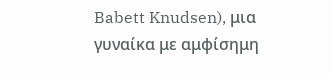Babett Knudsen), μια γυναίκα με αμφίσημη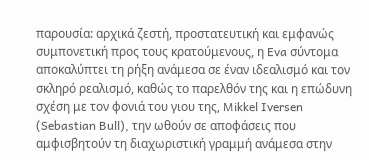παρουσία: αρχικά ζεστή, προστατευτική και εμφανώς συμπονετική προς τους κρατούμενους, η Eva σύντομα αποκαλύπτει τη ρήξη ανάμεσα σε έναν ιδεαλισμό και τον σκληρό ρεαλισμό, καθώς το παρελθόν της και η επώδυνη σχέση με τον φονιά του γιου της, Mikkel Iversen (Sebastian Bull), την ωθούν σε αποφάσεις που αμφισβητούν τη διαχωριστική γραμμή ανάμεσα στην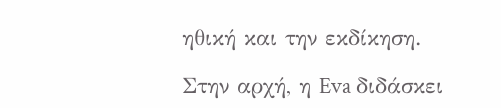ηθική και την εκδίκηση.

Στην αρχή, η Eva διδάσκει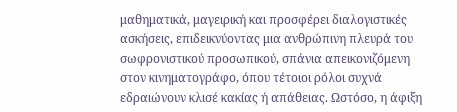μαθηματικά, μαγειρική και προσφέρει διαλογιστικές ασκήσεις, επιδεικνύοντας μια ανθρώπινη πλευρά του σωφρονιστικού προσωπικού, σπάνια απεικονιζόμενη στον κινηματογράφο, όπου τέτοιοι ρόλοι συχνά εδραιώνουν κλισέ κακίας ή απάθειας. Ωστόσο, η άφιξη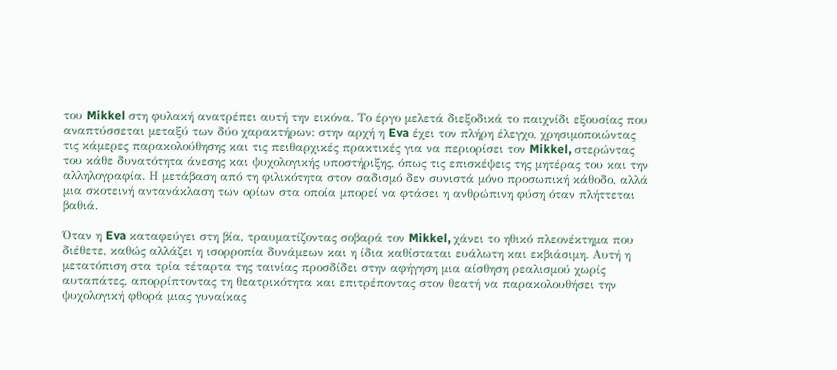του Mikkel στη φυλακή ανατρέπει αυτή την εικόνα. Το έργο μελετά διεξοδικά το παιχνίδι εξουσίας που αναπτύσσεται μεταξύ των δύο χαρακτήρων: στην αρχή η Eva έχει τον πλήρη έλεγχο, χρησιμοποιώντας τις κάμερες παρακολούθησης και τις πειθαρχικές πρακτικές για να περιορίσει τον Mikkel, στερώντας του κάθε δυνατότητα άνεσης και ψυχολογικής υποστήριξης, όπως τις επισκέψεις της μητέρας του και την αλληλογραφία. Η μετάβαση από τη φιλικότητα στον σαδισμό δεν συνιστά μόνο προσωπική κάθοδο, αλλά μια σκοτεινή αντανάκλαση των ορίων στα οποία μπορεί να φτάσει η ανθρώπινη φύση όταν πλήττεται βαθιά.

Όταν η Eva καταφεύγει στη βία, τραυματίζοντας σοβαρά τον Mikkel, χάνει το ηθικό πλεονέκτημα που διέθετε, καθώς αλλάζει η ισορροπία δυνάμεων και η ίδια καθίσταται ευάλωτη και εκβιάσιμη. Αυτή η μετατόπιση στα τρία τέταρτα της ταινίας προσδίδει στην αφήγηση μια αίσθηση ρεαλισμού χωρίς αυταπάτες, απορρίπτοντας τη θεατρικότητα και επιτρέποντας στον θεατή να παρακολουθήσει την ψυχολογική φθορά μιας γυναίκας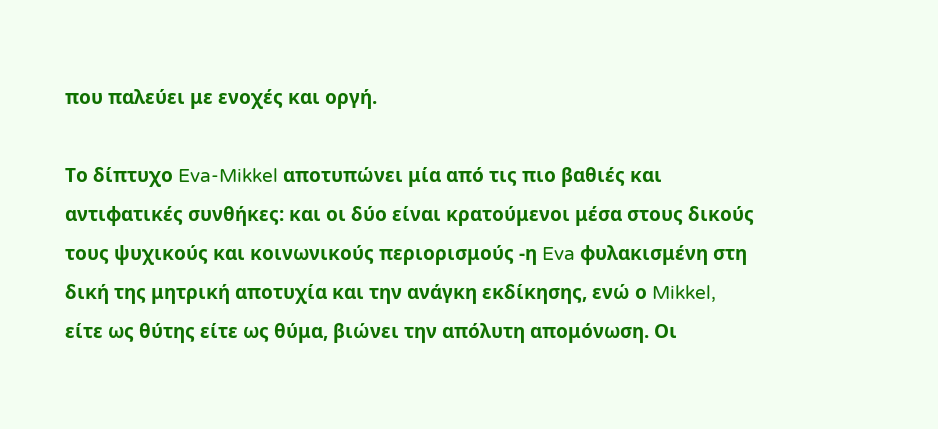που παλεύει με ενοχές και οργή.

Το δίπτυχο Eva-Mikkel αποτυπώνει μία από τις πιο βαθιές και αντιφατικές συνθήκες: και οι δύο είναι κρατούμενοι μέσα στους δικούς τους ψυχικούς και κοινωνικούς περιορισμούς -η Eva φυλακισμένη στη δική της μητρική αποτυχία και την ανάγκη εκδίκησης, ενώ ο Mikkel, είτε ως θύτης είτε ως θύμα, βιώνει την απόλυτη απομόνωση. Οι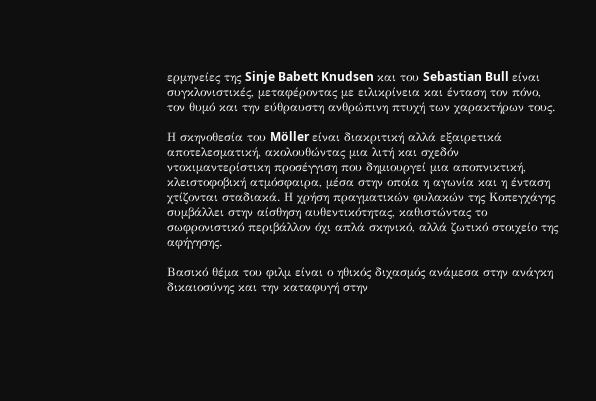ερμηνείες της Sinje Babett Knudsen και του Sebastian Bull είναι συγκλονιστικές, μεταφέροντας με ειλικρίνεια και ένταση τον πόνο, τον θυμό και την εύθραυστη ανθρώπινη πτυχή των χαρακτήρων τους.

Η σκηνοθεσία του Möller είναι διακριτική αλλά εξαιρετικά αποτελεσματική, ακολουθώντας μια λιτή και σχεδόν ντοκιμαντερίστικη προσέγγιση που δημιουργεί μια αποπνικτική, κλειστοφοβική ατμόσφαιρα, μέσα στην οποία η αγωνία και η ένταση χτίζονται σταδιακά. Η χρήση πραγματικών φυλακών της Κοπεγχάγης συμβάλλει στην αίσθηση αυθεντικότητας, καθιστώντας το σωφρονιστικό περιβάλλον όχι απλά σκηνικό, αλλά ζωτικό στοιχείο της αφήγησης.

Βασικό θέμα του φιλμ είναι ο ηθικός διχασμός ανάμεσα στην ανάγκη δικαιοσύνης και την καταφυγή στην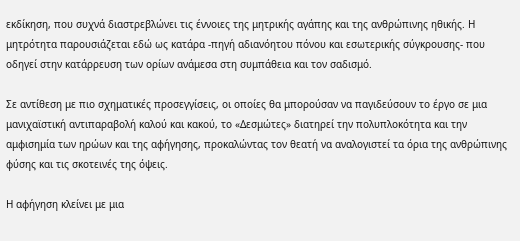εκδίκηση, που συχνά διαστρεβλώνει τις έννοιες της μητρικής αγάπης και της ανθρώπινης ηθικής. Η μητρότητα παρουσιάζεται εδώ ως κατάρα -πηγή αδιανόητου πόνου και εσωτερικής σύγκρουσης- που οδηγεί στην κατάρρευση των ορίων ανάμεσα στη συμπάθεια και τον σαδισμό.

Σε αντίθεση με πιο σχηματικές προσεγγίσεις, οι οποίες θα μπορούσαν να παγιδεύσουν το έργο σε μια μανιχαϊστική αντιπαραβολή καλού και κακού, το «Δεσμώτες» διατηρεί την πολυπλοκότητα και την αμφισημία των ηρώων και της αφήγησης, προκαλώντας τον θεατή να αναλογιστεί τα όρια της ανθρώπινης φύσης και τις σκοτεινές της όψεις.

Η αφήγηση κλείνει με μια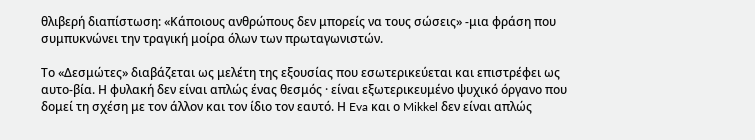θλιβερή διαπίστωση: «Κάποιους ανθρώπους δεν μπορείς να τους σώσεις» -μια φράση που συμπυκνώνει την τραγική μοίρα όλων των πρωταγωνιστών.

Το «Δεσμώτες» διαβάζεται ως μελέτη της εξουσίας που εσωτερικεύεται και επιστρέφει ως αυτο-βία. Η φυλακή δεν είναι απλώς ένας θεσμός · είναι εξωτερικευμένο ψυχικό όργανο που δομεί τη σχέση με τον άλλον και τον ίδιο τον εαυτό. Η Eva και ο Mikkel δεν είναι απλώς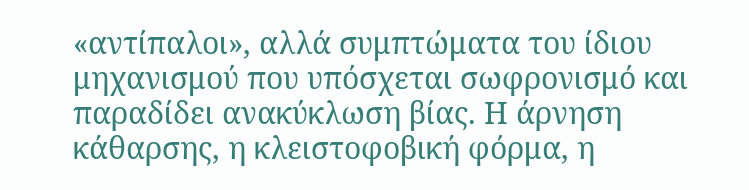«αντίπαλοι», αλλά συμπτώματα του ίδιου μηχανισμού που υπόσχεται σωφρονισμό και παραδίδει ανακύκλωση βίας. Η άρνηση κάθαρσης, η κλειστοφοβική φόρμα, η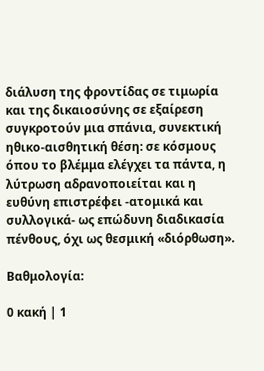διάλυση της φροντίδας σε τιμωρία και της δικαιοσύνης σε εξαίρεση συγκροτούν μια σπάνια, συνεκτική ηθικο-αισθητική θέση: σε κόσμους όπου το βλέμμα ελέγχει τα πάντα, η λύτρωση αδρανοποιείται και η ευθύνη επιστρέφει -ατομικά και συλλογικά- ως επώδυνη διαδικασία πένθους, όχι ως θεσμική «διόρθωση».

Βαθμολογία:

0 κακή | 1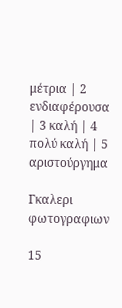μέτρια | 2 ενδιαφέρουσα | 3 καλή | 4 πολύ καλή | 5 αριστούργημα

Γκαλερι φωτογραφιων

15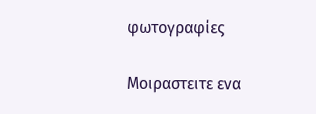φωτογραφίες

Μοιραστειτε ενα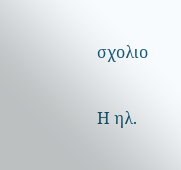σχολιο

Η ηλ.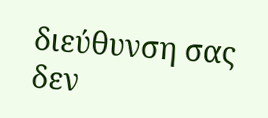διεύθυνση σας δεν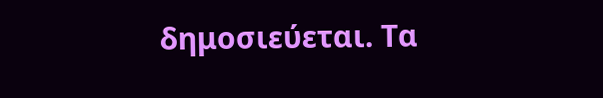δημοσιεύεται. Τα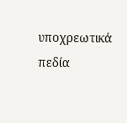υποχρεωτικά πεδία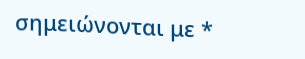σημειώνονται με *